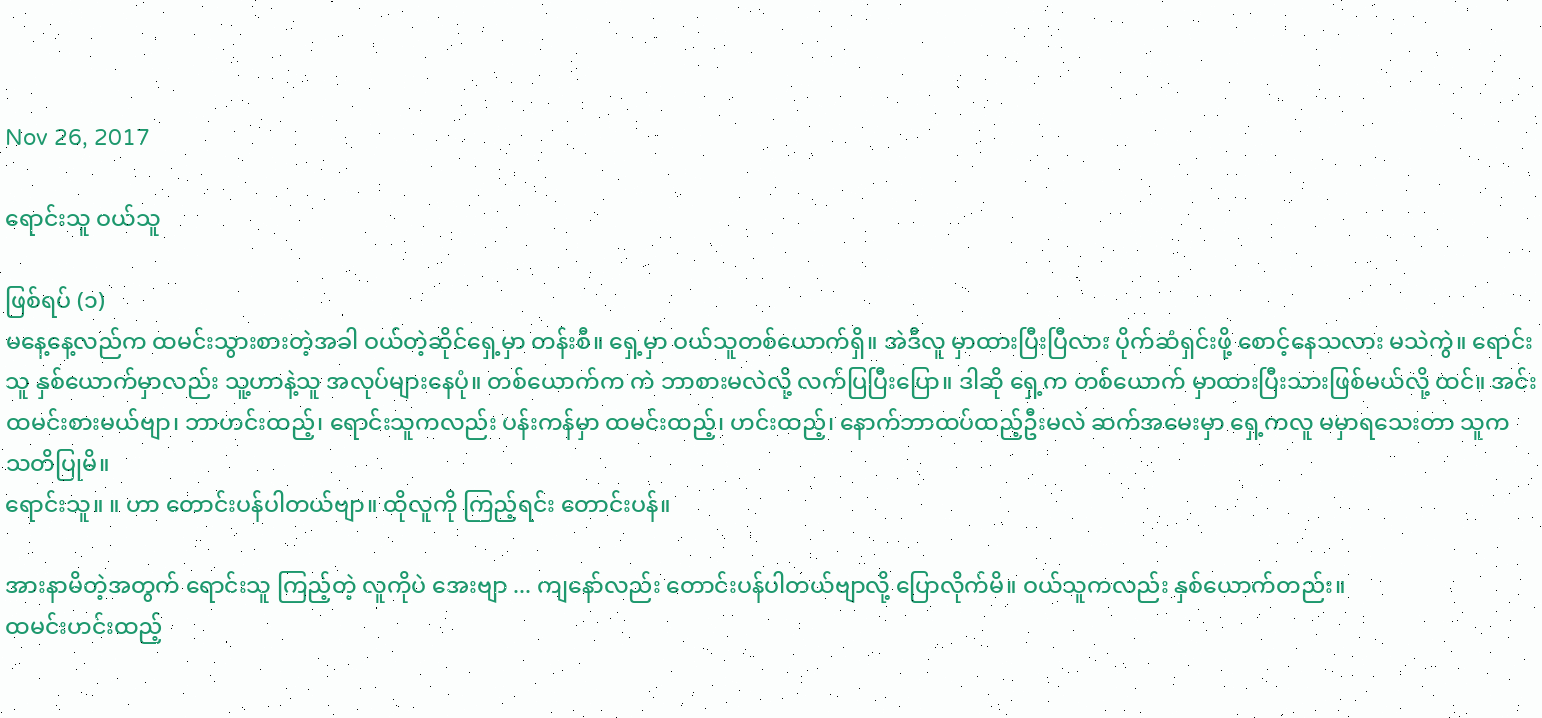Nov 26, 2017

ရောင်းသူ ဝယ်သူ

ဖြစ်ရပ် (၁)
မနေ့နေ့လည်က ထမင်းသွားစားတဲ့အခါ ဝယ်တဲ့ဆိုင်ရှေ့မှာ တန်းစီ။ ရှေ့မှာ ဝယ်သူတစ်ယောက်ရှိ။ အဲဒီလူ မှာထားပြီးပြီလား ပိုက်ဆံရှင်းဖို့ စောင့်နေသလား မသဲကွဲ။ ရောင်းသူ နှစ်ယောက်မှာလည်း သူ့ဟာနဲ့သူ အလုပ်များနေပုံ။ တစ်ယောက်က ကဲ ဘာစားမလဲလို့ လက်ပြပြီးပြော။ ဒါဆို ရှေ့က တစ်ယောက် မှာထားပြီးသားဖြစ်မယ်လို့ ထင်။ အင်း ထမင်းစားမယ်ဗျာ၊ ဘာဟင်းထည့်၊ ရောင်းသူကလည်း ပန်းကန်မှာ ထမင်းထည့်၊ ဟင်းထည့်၊ နောက်ဘာထပ်ထည့်ဦးမလဲ ဆက်အမေးမှာ ရှေ့ကလူ မမှာရသေးတာ သူက သတိပြုမိ။
ရောင်းသူ။ ။ ဟာ တောင်းပန်ပါတယ်ဗျာ။ ထိုလူကို ကြည့်ရင်း တောင်းပန်။

အားနာမိတဲ့အတွက် ရောင်းသူ ကြည့်တဲ့ လူကိုပဲ အေးဗျာ ... ကျနော်လည်း တောင်းပန်ပါတယ်ဗျာလို့ ပြောလိုက်မိ။ ဝယ်သူကလည်း နှစ်ယောက်တည်း။
ထမင်းဟင်းထည့်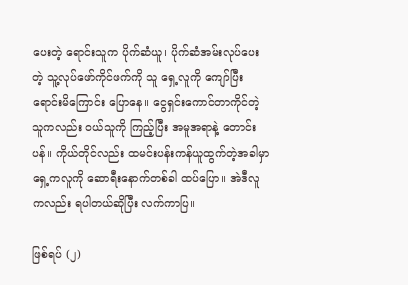ပေးတဲ့ ရောင်းသူက ပိုက်ဆံယူ၊ ပိုက်ဆံအမ်းလုပ်ပေးတဲ့ သူ့လုပ်ဖော်ကိုင်ဖက်ကို သူ ရှေ့လူကို ကျော်ပြီး ရောင်းမိကြောင်း ပြောနေ။ ငွေရှင်းကောင်တာကိုင်တဲ့သူကလည်း ဝယ်သူကို ကြည့်ပြီး အမူအရာနဲ့ တောင်းပန်။ ကိုယ်တိုင်လည်း ထမင်းပန်းကန်ယူထွက်တဲ့အခါမှာ ရှေ့ကလူကို ဆောရီးနောက်တစ်ခါ ထပ်ပြော။ အဲဒီလူကလည်း ရပါတယ်ဆိုပြီး လက်ကာပြ။

ဖြစ်ရပ် (၂)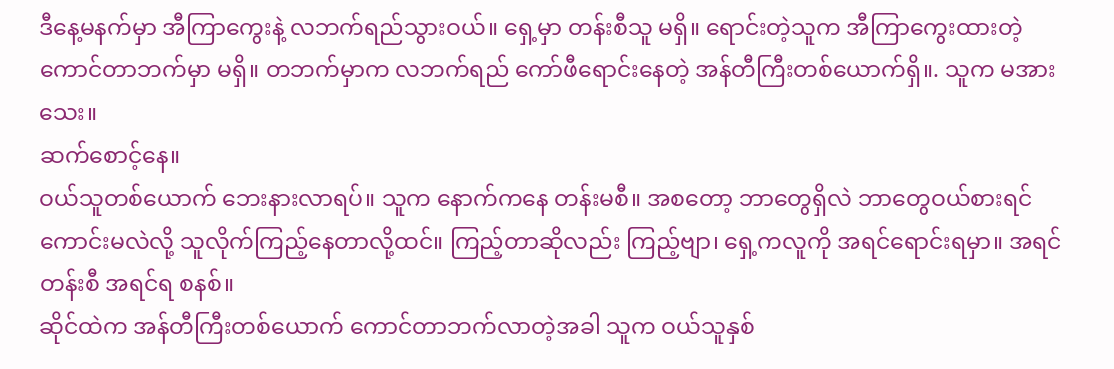ဒီနေ့မနက်မှာ အီကြာကွေးနဲ့ လဘက်ရည်သွားဝယ်။ ရှေ့မှာ တန်းစီသူ မရှိ။ ရောင်းတဲ့သူက အီကြာကွေးထားတဲ့ ကောင်တာဘက်မှာ မရှိ။ တဘက်မှာက လဘက်ရည် ကော်ဖီရောင်းနေတဲ့ အန်တီကြီးတစ်ယောက်ရှိ။. သူက မအားသေး။
ဆက်စောင့်နေ။
ဝယ်သူတစ်ယောက် ဘေးနားလာရပ်။ သူက နောက်ကနေ တန်းမစီ။ အစတော့ ဘာတွေရှိလဲ ဘာတွေဝယ်စားရင်ကောင်းမလဲလို့ သူလိုက်ကြည့်နေတာလို့ထင်။ ကြည့်တာဆိုလည်း ကြည့်ဗျာ၊ ရှေ့ကလူကို အရင်ရောင်းရမှာ။ အရင်တန်းစီ အရင်ရ စနစ်။
ဆိုင်ထဲက အန်တီကြီးတစ်ယောက် ကောင်တာဘက်လာတဲ့အခါ သူက ဝယ်သူနှစ်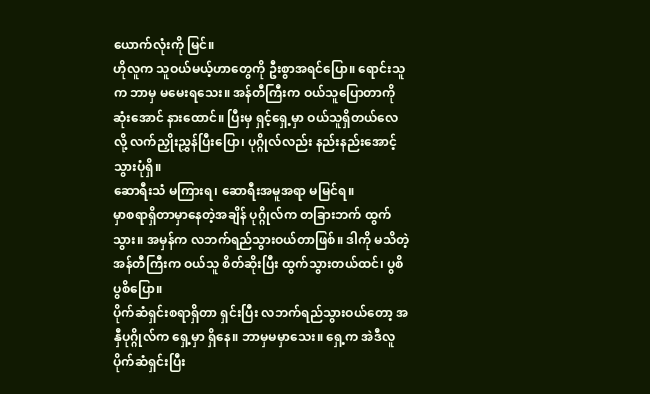ယောက်လုံးကို မြင်။
ဟိုလူက သူဝယ်မယ့်ဟာတွေကို ဦးစွာအရင်ပြော။ ရောင်းသူက ဘာမှ မမေးရသေး။ အန်တီကြီးက ဝယ်သူပြောတာကို ဆုံးအောင် နားထောင်။ ပြီးမှ ရှင့်ရှေ့မှာ ဝယ်သူရှိတယ်လေလို့ လက်ညှိုးညွှန်ပြီးပြော၊ ပုဂ္ဂိုလ်လည်း နည်းနည်းအောင့်သွားပုံရှိ။
ဆောရီးသံ မကြားရ၊ ဆောရီးအမူအရာ မမြင်ရ။
မှာစရာရှိတာမှာနေတဲ့အချိန် ပုဂ္ဂိုလ်က တခြားဘက် ထွက်သွား။ အမှန်က လဘက်ရည်သွားဝယ်တာဖြစ်။ ဒါကို မသိတဲ့ အန်တီကြီးက ဝယ်သူ စိတ်ဆိုးပြီး ထွက်သွားတယ်ထင်၊ ပွစိပွစိပြော။
ပိုက်ဆံရှင်းစရာရှိတာ ရှင်းပြီး လဘက်ရည်သွားဝယ်တော့ အနှီပုဂ္ဂိုလ်က ရှေ့မှာ ရှိနေ။ ဘာမှမမှာသေး။ ရှေ့က အဲဒီလူပိုက်ဆံရှင်းပြီး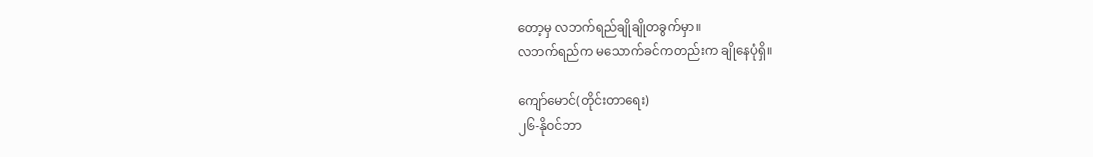တော့မှ လဘက်ရည်ချိုချိုတခွက်မှာ။
လဘက်ရည်က မသောက်ခင်ကတည်းက ချိုနေပုံရှိ။

ကျော်မောင်(တိုင်းတာရေး)
၂၆-နိုဝင်ဘာ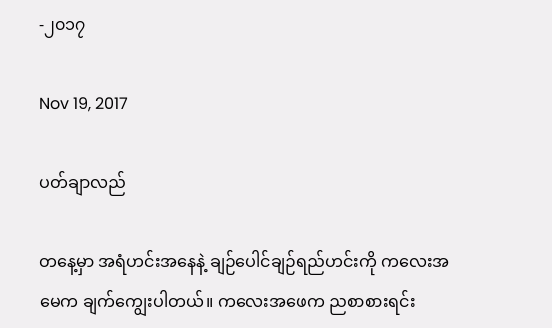-၂၀၁၇

Nov 19, 2017

ပတ်ချာလည်

တနေ့မှာ အရံဟင်းအနေနဲ့ ချဉ်ပေါင်ချဉ်ရည်ဟင်းကို ကလေးအမေက ချက်ကျွေးပါတယ်။ ကလေးအဖေက ညစာစားရင်း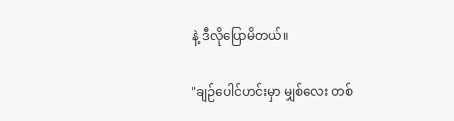နဲ့ ဒီလိုပြောမိတယ်။

"ချဉ်ပေါင်ဟင်းမှာ မျှစ်လေး တစ်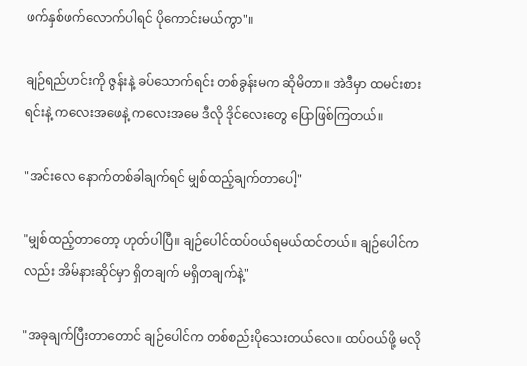ဖက်နှစ်ဖက်လောက်ပါရင် ပိုကောင်းမယ်ကွာ"။

ချဉ်ရည်ဟင်းကို ဇွန်းနဲ့ ခပ်သောက်ရင်း တစ်ခွန်းမက ဆိုမိတာ။ အဲဒီမှာ ထမင်းစားရင်းနဲ့ ကလေးအဖေနဲ့ ကလေးအမေ ဒီလို ဒိုင်လေးတွေ ပြောဖြစ်ကြတယ်။

"အင်းလေ နောက်တစ်ခါချက်ရင် မျှစ်ထည့်ချက်တာပေါ့"

"မျှစ်ထည့်တာတော့ ဟုတ်ပါပြီ။ ချဉ်ပေါင်ထပ်ဝယ်ရမယ်ထင်တယ်။ ချဉ်ပေါင်ကလည်း အိမ်နားဆိုင်မှာ ရှိတချက် မရှိတချက်နဲ့"

"အခုချက်ပြီးတာတောင် ချဉ်ပေါင်က တစ်စည်းပိုသေးတယ်လေ။ ထပ်ဝယ်ဖို့ မလို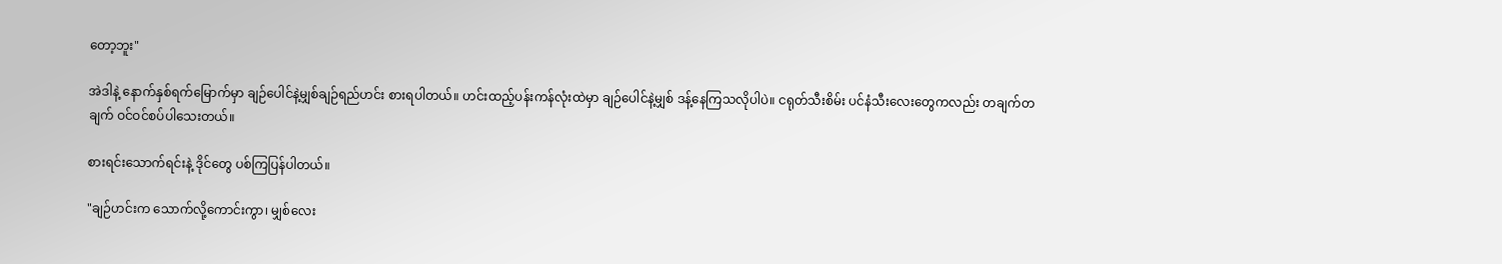တော့ဘူး"

အဲဒါနဲ့ နောက်နှစ်ရက်မြောက်မှာ ချဉ်ပေါင်နဲ့မျှစ်ချဉ်ရည်ဟင်း စားရပါတယ်။ ဟင်းထည့်ပန်းကန်လုံးထဲမှာ ချဉ်ပေါင်နဲ့မျှစ် ဒန့်နေကြသလိုပါပဲ။ ငရုတ်သီးစိမ်း ပင်နံသီးလေးတွေကလည်း တချက်တချက် ဝင်ဝင်စပ်ပါသေးတယ်။

စားရင်းသောက်ရင်းနဲ့ ဒိုင်တွေ ပစ်ကြပြန်ပါတယ်။

"ချဉ်ဟင်းက သောက်လို့ကောင်းကွာ၊ မျှစ်လေး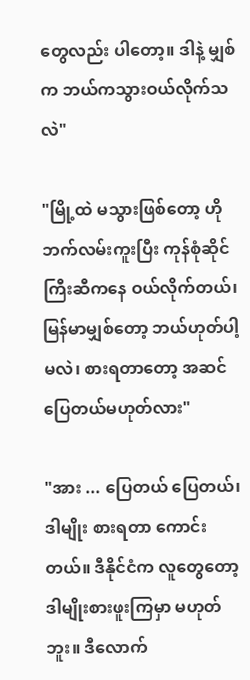တွေလည်း ပါတော့။ ဒါနဲ့ မျှစ်က ဘယ်ကသွားဝယ်လိုက်သလဲ"

"မြို့ထဲ မသွားဖြစ်တော့ ဟိုဘက်လမ်းကူးပြီး ကုန်စုံဆိုင်ကြီးဆီကနေ ဝယ်လိုက်တယ်၊ မြန်မာမျှစ်တော့ ဘယ်ဟုတ်ပါ့မလဲ၊ စားရတာတော့ အဆင်ပြေတယ်မဟုတ်လား"

"အား ... ပြေတယ် ပြေတယ်၊ ဒါမျိုး စားရတာ ကောင်းတယ်။ ဒီနိုင်ငံက လူတွေတော့ ဒါမျိုးစားဖူးကြမှာ မဟုတ်ဘူး။ ဒီလောက်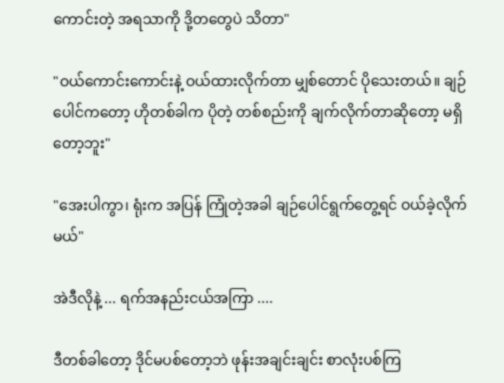ကောင်းတဲ့ အရသာကို ဒို့တတွေပဲ သိတာ"

"ဝယ်ကောင်းကောင်းနဲ့ ဝယ်ထားလိုက်တာ မျှစ်တောင် ပိုသေးတယ်။ ချဉ်ပေါင်ကတော့ ဟိုတစ်ခါက ပိုတဲ့ တစ်စည်းကို ချက်လိုက်တာဆိုတော့ မရှိတော့ဘူး"

"အေးပါကွာ၊ ရုံးက အပြန် ကြုံတဲ့အခါ ချဉ်ပေါင်ရွက်တွေ့ရင် ဝယ်ခဲ့လိုက်မယ်"

အဲဒီလိုနဲ့ ... ရက်အနည်းငယ်အကြာ ....

ဒီတစ်ခါတော့ ဒိုင်မပစ်တော့ဘဲ ဖုန်းအချင်းချင်း စာလုံးပစ်ကြ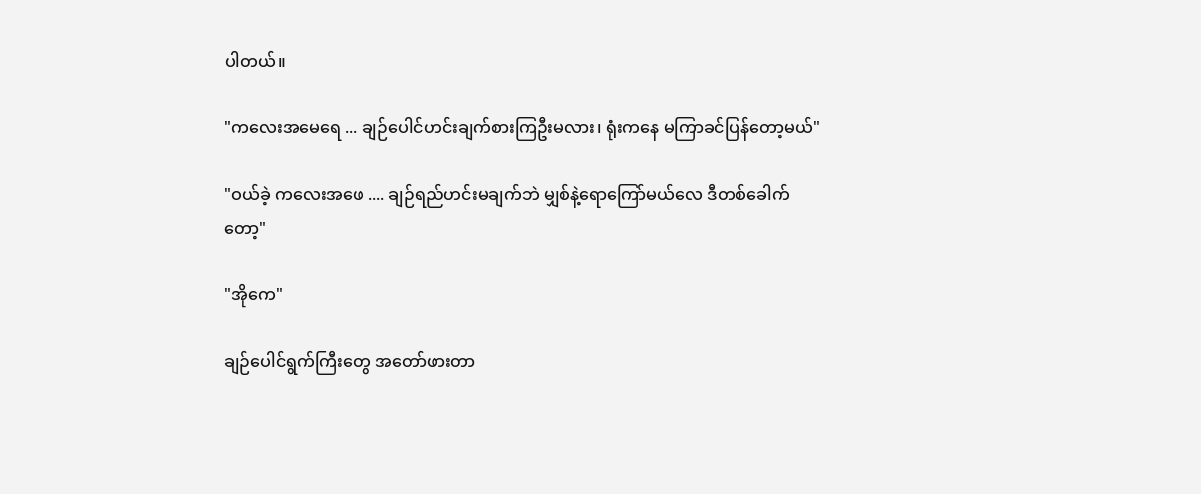ပါတယ်။

"ကလေးအမေရေ ... ချဉ်ပေါင်ဟင်းချက်စားကြဦးမလား၊ ရုံးကနေ မကြာခင်ပြန်တော့မယ်"

"ဝယ်ခဲ့ ကလေးအဖေ .... ချဉ်ရည်ဟင်းမချက်ဘဲ မျှစ်နဲ့ရောကြော်မယ်လေ ဒီတစ်ခေါက်တော့"

"အိုကေ"

ချဉ်ပေါင်ရွက်ကြီးတွေ အတော်ဖားတာ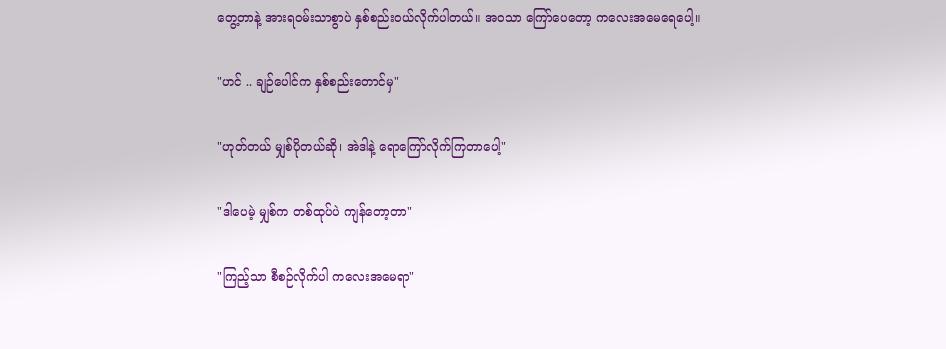တွေ့တာနဲ့ အားရဝမ်းသာစွာပဲ နှစ်စည်းဝယ်လိုက်ပါတယ်။ အဝသာ ကြော်ပေတော့ ကလေးအမေရေပေါ့။

"ဟင် .. ချဉ်ပေါင်က နှစ်စည်းတောင်မှ"

"ဟုတ်တယ် မျှစ်ပိုတယ်ဆို၊ အဲဒါနဲ့ ရောကြော်လိုက်ကြတာပေါ့"

"ဒါပေမဲ့ မျှစ်က တစ်ထုပ်ပဲ ကျန်တော့တာ"

"ကြည့်သာ စီစဉ်လိုက်ပါ ကလေးအမေရာ"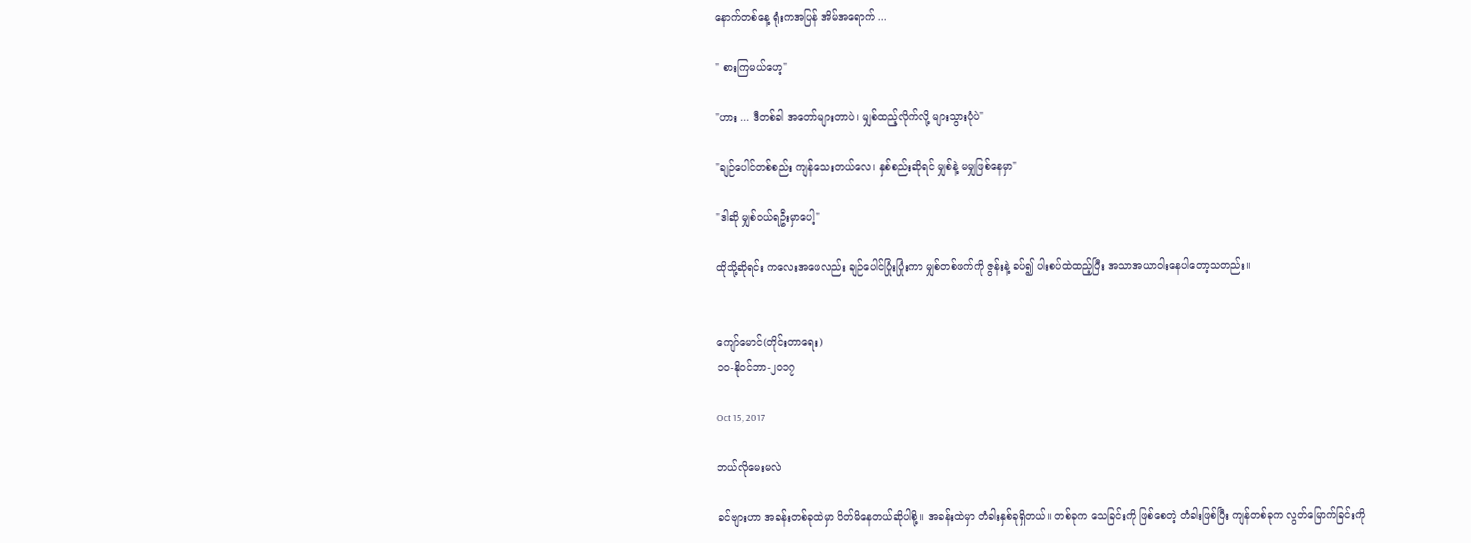နောက်တစ်နေ့ ရုံးကအပြန် အိမ်အရောက် ...

" စားကြမယ်ဟေ့"

"ဟား ... ဒီတစ်ခါ အတော်များတာပဲ၊ မျှစ်ထည့်လိုက်လို့ များသွားပုံပဲ"

"ချဉ်ပေါင်တစ်စည်း ကျန်သေးတယ်လေ၊ နှစ်စည်းဆိုရင် မျှစ်နဲ့ မမျှဖြစ်နေမှာ"

"ဒါဆို မျှစ်ဝယ်ရဦးမှာပေါ့"

ထိုသို့ဆိုရင်း ကလေးအဖေလည်း ချဉ်ပေါင်ပြုံးပြုံးကာ မျှစ်တစ်ဖက်ကို ဇွန်းနဲ့ ခပ်၍ ပါးစပ်ထဲထည့်ပြီး အသာအယာဝါးနေပါတော့သတည်း။


ကျော်မောင်(တိုင်းတာရေး)
၁၀-နိုဝင်ဘာ-၂၀၁၇

Oct 15, 2017

ဘယ်လိုမေးမလဲ

ခင်ဗျားဟာ အခန်းတစ်ခုထဲမှာ ပိတ်မိနေတယ်ဆိုပါစို့။ အခန်းထဲမှာ တံခါးနှစ်ခုရှိတယ်။ တစ်ခုက သေခြင်းကို ဖြစ်စေတဲ့ တံခါးဖြစ်ပြီး ကျန်တစ်ခုက လွတ်မြောက်ခြင်းကို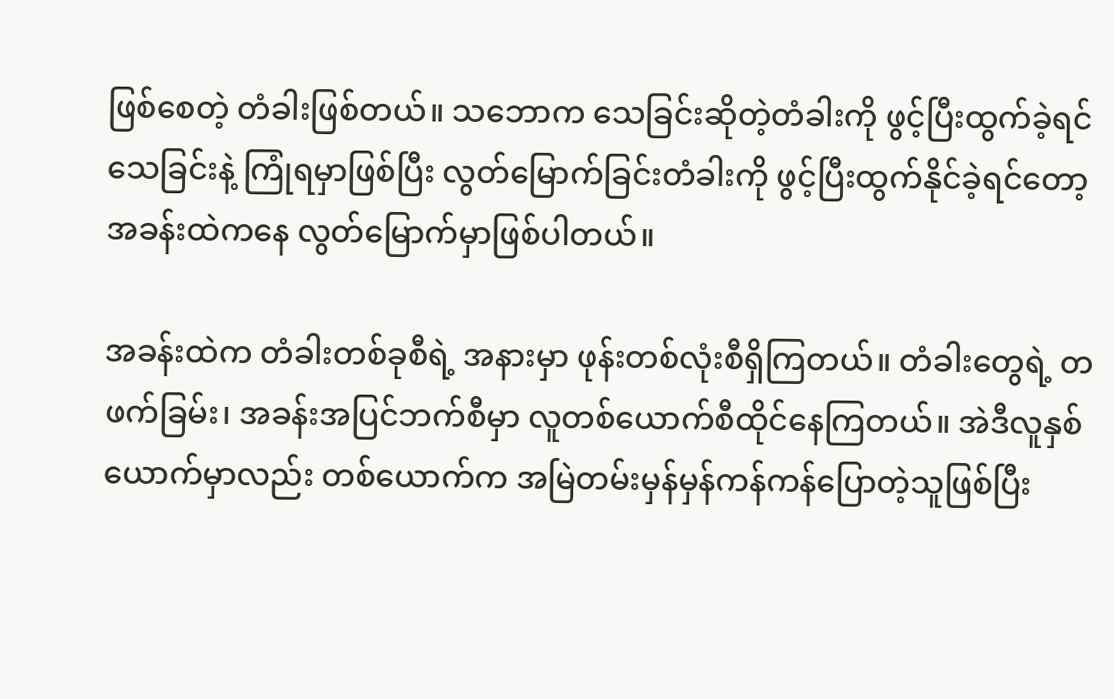ဖြစ်စေတဲ့ တံခါးဖြစ်တယ်။ သဘောက သေခြင်းဆိုတဲ့တံခါးကို ဖွင့်ပြီးထွက်ခဲ့ရင် သေခြင်းနဲ့ ကြုံရမှာဖြစ်ပြီး လွတ်မြောက်ခြင်းတံခါးကို ဖွင့်ပြီးထွက်နိုင်ခဲ့ရင်တော့ အခန်းထဲကနေ လွတ်မြောက်မှာဖြစ်ပါတယ်။

အခန်းထဲက တံခါးတစ်ခုစီရဲ့ အနားမှာ ဖုန်းတစ်လုံးစီရှိကြတယ်။ တံခါးတွေရဲ့ တဖက်ခြမ်း၊ အခန်းအပြင်ဘက်စီမှာ လူတစ်ယောက်စီထိုင်နေကြတယ်။ အဲဒီလူနှစ်ယောက်မှာလည်း တစ်ယောက်က အမြဲတမ်းမှန်မှန်ကန်ကန်ပြောတဲ့သူဖြစ်ပြီး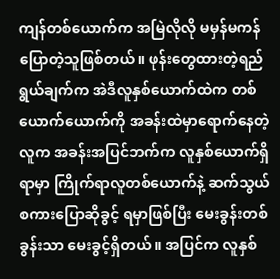ကျန်တစ်ယောက်က အမြဲလိုလို မမှန်မကန်ပြောတဲ့သူဖြစ်တယ်။ ဖုန်းတွေထားတဲ့ရည်ရွယ်ချက်က အဲဒီလူနှစ်ယောက်ထဲက တစ်ယောက်ယောက်ကို အခန်းထဲမှာရောက်နေတဲ့လူက အခန်းအပြင်ဘက်က လူနှစ်ယောက်ရှိရာမှာ ကြိုက်ရာလူတစ်ယောက်နဲ့ ဆက်သွယ်စကားပြောဆိုခွင့် ရမှာဖြစ်ပြီး မေးခွန်းတစ်ခွန်းသာ မေးခွင့်ရှိတယ်။ အပြင်က လူနှစ်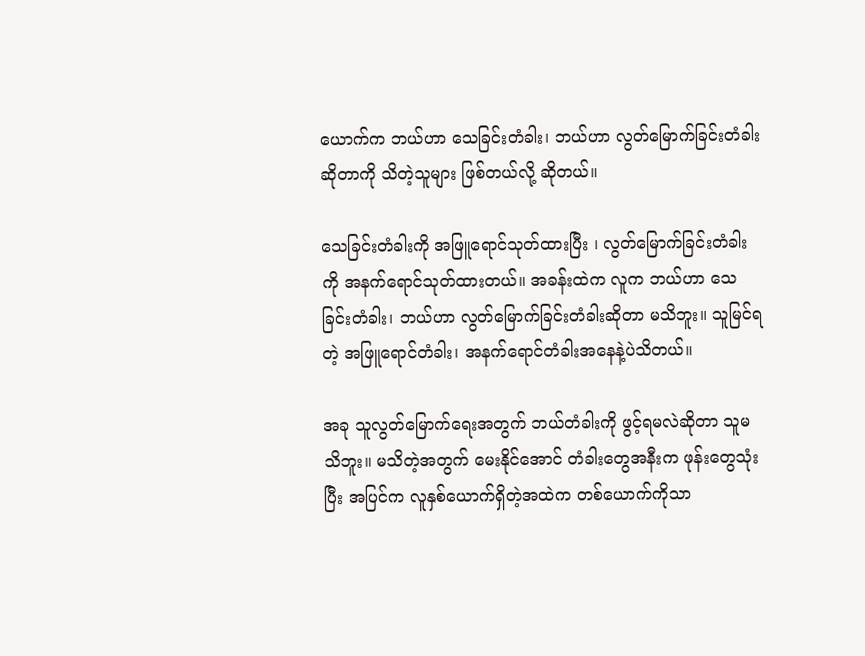ယောက်က ဘယ်ဟာ သေခြင်းတံခါး၊ ဘယ်ဟာ လွတ်မြောက်ခြင်းတံခါးဆိုတာကို သိတဲ့သူများ ဖြစ်တယ်လို့ ဆိုတယ်။

သေခြင်းတံခါးကို အဖြူရောင်သုတ်ထားပြီး ၊ လွတ်မြောက်ခြင်းတံခါးကို အနက်ရောင်သုတ်ထားတယ်။ အခန်းထဲက လူက ဘယ်ဟာ သေခြင်းတံခါး၊ ဘယ်ဟာ လွတ်မြောက်ခြင်းတံခါးဆိုတာ မသိဘူး။ သူမြင်ရတဲ့ အဖြူရောင်တံခါး၊ အနက်ရောင်တံခါးအနေနဲ့ပဲသိတယ်။

အခု သူလွတ်မြောက်ရေးအတွက် ဘယ်တံခါးကို ဖွင့်ရမလဲဆိုတာ သူမသိဘူး။ မသိတဲ့အတွက် မေးနိုင်အောင် တံခါးတွေအနီးက ဖုန်းတွေသုံးပြီး အပြင်က လူနှစ်ယောက်ရှိတဲ့အထဲက တစ်ယောက်ကိုသာ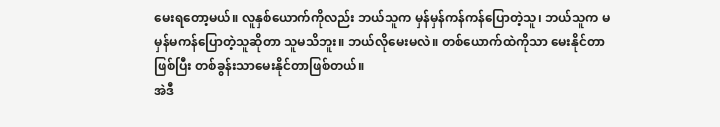မေးရတော့မယ်။ လူနှစ်ယောက်ကိုလည်း ဘယ်သူက မှန်မှန်ကန်ကန်ပြောတဲ့သူ၊ ဘယ်သူက မမှန်မကန်ပြောတဲ့သူဆိုတာ သူမသိဘူး။ ဘယ်လိုမေးမလဲ။ တစ်ယောက်ထဲကိုသာ မေးနိုင်တာဖြစ်ပြီး တစ်ခွန်းသာမေးနိုင်တာဖြစ်တယ်။
အဲဒီ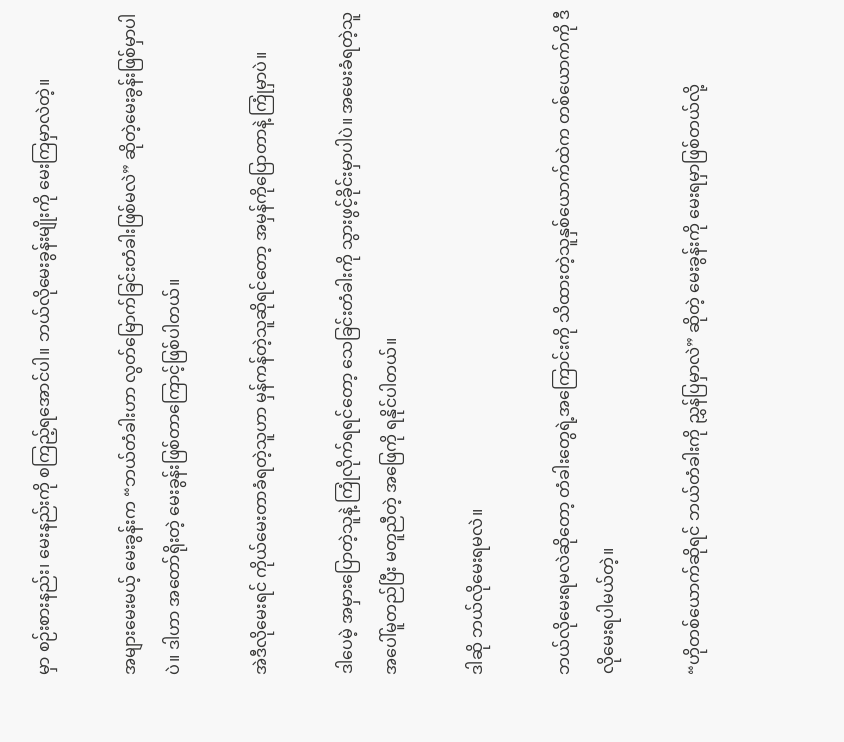မှာ စဉ်းစားနည်း၊ မေးနည်းကို စကြည့်ရအောင်ပါ။ ဘယ်လိုမေးခွန်းမျိုးကို မေးကြမှာလဲတဲ့။

အများမေးမယ့် မေးခွန်းက “ဘယ်တံခါးဟာ လွတ်မြောက်ခြင်းတံခါးဖြစ်မလဲ” ဆိုတဲ့မေးခွန်းဖြစ်မှာပါပဲ။ ဒါဟာ အတော်ရိုးတဲ့ မေးခွန်းဖြစ်တာကြောင့်ဖြစ်ပါတယ်။

အဲဒီလိုမေးရင် ကိုယ်မေးတာခံရတဲ့သူဟာ မှန်ကန်တဲ့သူဆိုရင်တော့ အမှန်ကိုပြောတာနဲ့ ကြုံမှာပဲ။

ဒါပေမဲ့ အမှားပြောတဲ့သူနဲ့ ကြုံလိုက်ရရင်တော့ သေခြင်းတံခါးကို သွားဖွင့်ခိုင်းမှာပါပဲ။ အမေးခံရတဲ့သူအပေါ်မူတည်ပြီး မတူညီတဲ့ အဖြေကို ရနိုင်ပါတယ်။

ဒါဆို ဘယ်လိုမေးရမလဲ။

ဘယ်လိုမေးရမလဲဆိုတော့ တံခါးတွေရဲ့အကြောင်းကို သိထားတဲ့သူနှစ်ယောက်ထဲက တစ်ယောက်ကို ဒီလိုမေးရပါမယ်တဲ့။

“ဟိုတစ်ယောက်ဆိုရင် ဘယ်တံခါးကို ညွှန်ပြမှာလဲ” ဆိုတဲ့ မေးခွန်းကို မေးရမှာဖြစ်တယ်လို့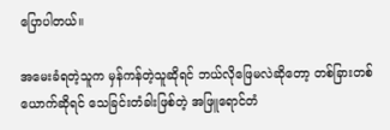ပြောပါတယ်။

အမေးခံရတဲ့သူက မှန်ကန်တဲ့သူဆိုရင် ဘယ်လိုဖြေမလဲဆိုတော့ တစ်ခြားတစ်ယောက်ဆိုရင် သေခြင်းတံခါးဖြစ်တဲ့ အဖြူရောင်တံ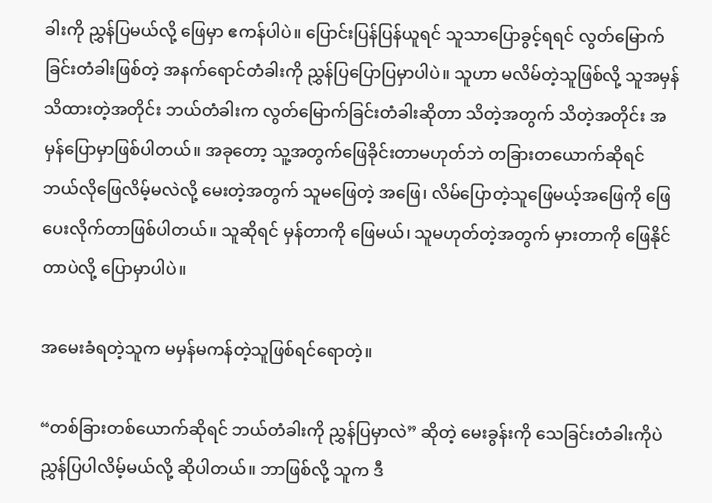ခါးကို ညွှန်ပြမယ်လို့ ဖြေမှာ ဧကန်ပါပဲ။ ပြောင်းပြန်ပြန်ယူရင် သူသာပြောခွင့်ရရင် လွတ်မြောက်ခြင်းတံခါးဖြစ်တဲ့ အနက်ရောင်တံခါးကို ညွှန်ပြပြောပြမှာပါပဲ။ သူဟာ မလိမ်တဲ့သူဖြစ်လို့ သူအမှန်သိထားတဲ့အတိုင်း ဘယ်တံခါးက လွတ်မြောက်ခြင်းတံခါးဆိုတာ သိတဲ့အတွက် သိတဲ့အတိုင်း အမှန်ပြောမှာဖြစ်ပါတယ်။ အခုတော့ သူ့အတွက်ဖြေခိုင်းတာမဟုတ်ဘဲ တခြားတယောက်ဆိုရင် ဘယ်လိုဖြေလိမ့်မလဲလို့ မေးတဲ့အတွက် သူမဖြေတဲ့ အဖြေ၊ လိမ်ပြောတဲ့သူဖြေမယ့်အဖြေကို ဖြေပေးလိုက်တာဖြစ်ပါတယ်။ သူဆိုရင် မှန်တာကို ဖြေမယ်၊ သူမဟုတ်တဲ့အတွက် မှားတာကို ဖြေနိုင်တာပဲလို့ ပြောမှာပါပဲ။

အမေးခံရတဲ့သူက မမှန်မကန်တဲ့သူဖြစ်ရင်ရောတဲ့။

“တစ်ခြားတစ်ယောက်ဆိုရင် ဘယ်တံခါးကို ညွှန်ပြမှာလဲ” ဆိုတဲ့ မေးခွန်းကို သေခြင်းတံခါးကိုပဲ ညွှန်ပြပါလိမ့်မယ်လို့ ဆိုပါတယ်။ ဘာဖြစ်လို့ သူက ဒီ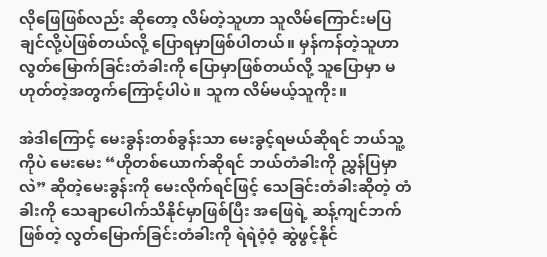လိုဖြေဖြစ်လည်း ဆိုတော့ လိမ်တဲ့သူဟာ သူလိမ်ကြောင်းမပြချင်လို့ပဲဖြစ်တယ်လို့ ပြောရမှာဖြစ်ပါတယ်။ မှန်ကန်တဲ့သူဟာ လွတ်မြောက်ခြင်းတံခါးကို ပြောမှာဖြစ်တယ်လို့ သူပြောမှာ မဟုတ်တဲ့အတွက်ကြောင့်ပါပဲ။ သူက လိမ်မယ့်သူကိုး။

အဲဒါကြောင့် မေးခွန်းတစ်ခွန်းသာ မေးခွင့်ရမယ်ဆိုရင် ဘယ်သူ့ကိုပဲ မေးမေး “ဟိုတစ်ယောက်ဆိုရင် ဘယ်တံခါးကို ညွှန်ပြမှာလဲ” ဆိုတဲ့မေးခွန်းကို မေးလိုက်ရင်ဖြင့် သေခြင်းတံခါးဆိုတဲ့ တံခါးကို သေချာပေါက်သိနိုင်မှာဖြစ်ပြီး အဖြေရဲ့ ဆန့်ကျင်ဘက်ဖြစ်တဲ့ လွတ်မြောက်ခြင်းတံခါးကို ရဲရဲဝံ့ဝံ့ ဆွဲဖွင့်နိုင်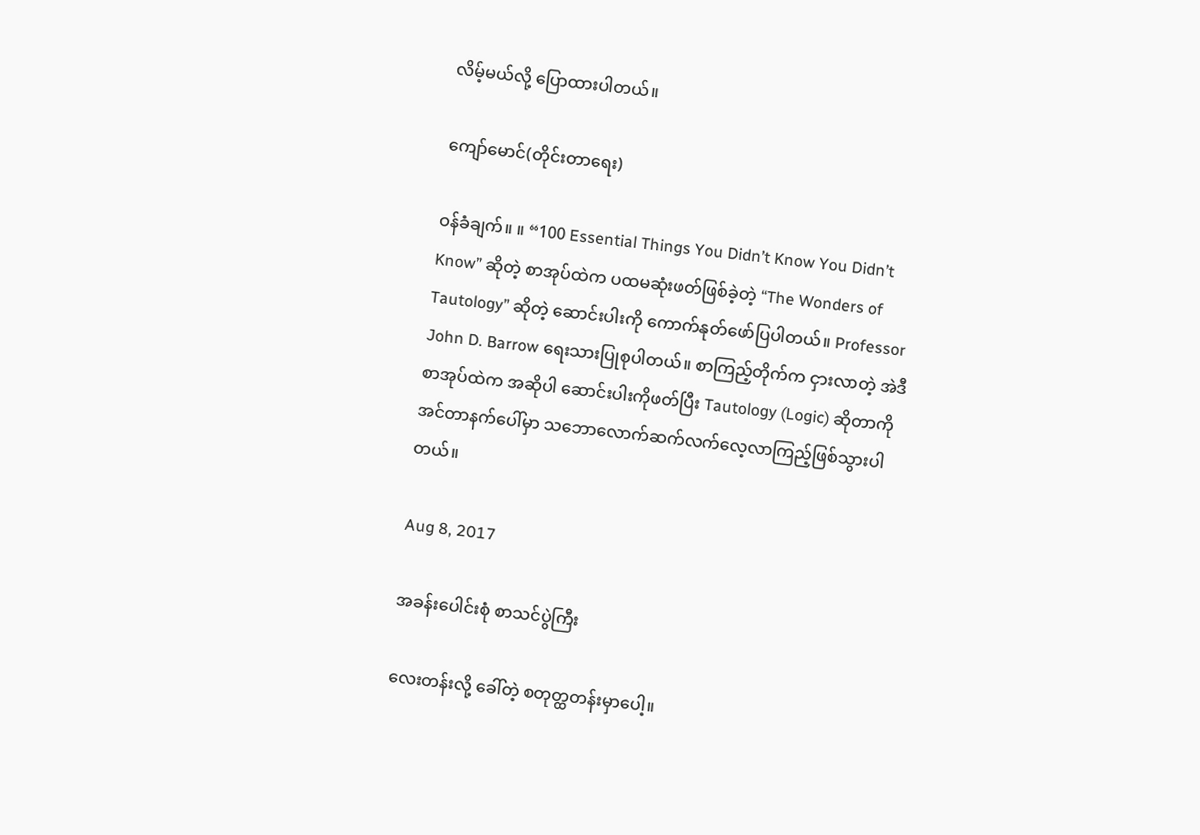လိမ့်မယ်လို့ ပြောထားပါတယ်။

ကျော်မောင်(တိုင်းတာရေး)

ဝန်ခံချက်။ ။ “100 Essential Things You Didn’t Know You Didn’t Know” ဆိုတဲ့ စာအုပ်ထဲက ပထမဆုံးဖတ်ဖြစ်ခဲ့တဲ့ “The Wonders of Tautology” ဆိုတဲ့ ဆောင်းပါးကို ကောက်နုတ်ဖော်ပြပါတယ်။ Professor John D. Barrow ရေးသားပြုစုပါတယ်။ စာကြည့်တိုက်က ငှားလာတဲ့ အဲဒီစာအုပ်ထဲက အဆိုပါ ဆောင်းပါးကိုဖတ်ပြီး Tautology (Logic) ဆိုတာကို အင်တာနက်ပေါ်မှာ သဘောလောက်ဆက်လက်လေ့လာကြည့်ဖြစ်သွားပါတယ်။

Aug 8, 2017

အခန်းပေါင်းစုံ စာသင်ပွဲကြီး

လေးတန်းလို့ ခေါ်တဲ့ စတုတ္ထတန်းမှာပေါ့။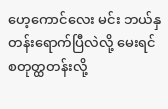ဟေ့ကောင်လေး မင်း ဘယ်နှတန်းရောက်ပြီလဲလို့ မေးရင် စတုတ္ထတန်းလို့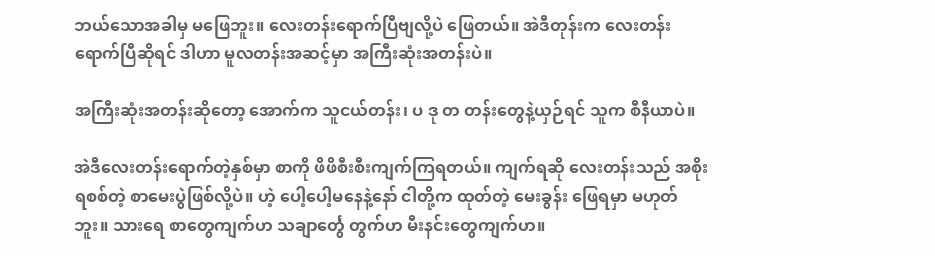ဘယ်သောအခါမှ မဖြေဘူး။ လေးတန်းရောက်ပြီဗျလို့ပဲ ဖြေတယ်။ အဲဒီတုန်းက လေးတန်းရောက်ပြီဆိုရင် ဒါဟာ မူလတန်းအဆင့်မှာ အကြီးဆုံးအတန်းပဲ။

အကြီးဆုံးအတန်းဆိုတော့ အောက်က သူငယ်တန်း၊ ပ ဒု တ တန်းတွေနဲ့ယှဉ်ရင် သူက စီနီယာပဲ။

အဲဒီလေးတန်းရောက်တဲ့နှစ်မှာ စာကို ဖိဖိစီးစီးကျက်ကြရတယ်။ ကျက်ရဆို လေးတန်းသည် အစိုးရစစ်တဲ့ စာမေးပွဲဖြစ်လို့ပဲ။ ဟဲ့ ပေါ့ပေါ့မနေနဲ့နော် ငါတို့က ထုတ်တဲ့ မေးခွန်း ဖြေရမှာ မဟုတ်ဘူး။ သားရေ စာတွေကျက်ဟ သချာင်္တွေ တွက်ဟ မီးနင်းတွေကျက်ဟ။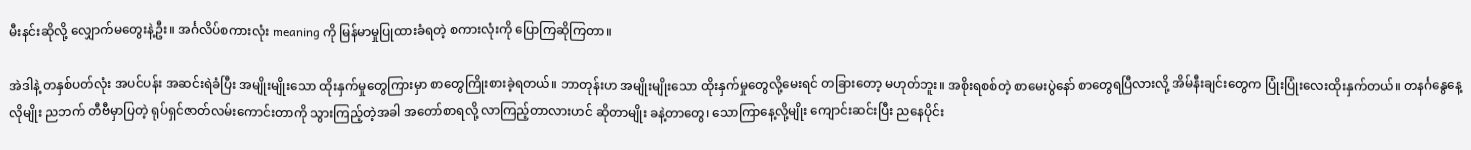မီးနင်းဆိုလို့ လျှောက်မတွေးနဲ့ဦး။ အင်္ဂလိပ်စကားလုံး meaning ကို မြန်မာမှုပြုထားခံရတဲ့ စကားလုံးကို ပြောကြဆိုကြတာ။

အဲဒါနဲ့ တနှစ်ပတ်လုံး အပင်ပန်း အဆင်းရဲခံပြီး အမျိုးမျိုးသော ထိုးနှက်မှုတွေကြားမှာ စာတွေကြိုးစားခဲ့ရတယ်။ ဘာတုန်းဟ အမျိုးမျိုးသော ထိုးနှက်မှုတွေလို့မေးရင် တခြားတော့ မဟုတ်ဘူး။ အစိုးရစစ်တဲ့ စာမေးပွဲနော် စာတွေရပြီလားလို့ အိမ်နီးချင်းတွေက ပြုံးပြုံးလေးထိုးနှက်တယ်။ တနင်္ဂနွေနေ့လိုမျိုး ညဘက် တီဗီမှာပြတဲ့ ရုပ်ရှင်ဇာတ်လမ်းကောင်းတာကို သွားကြည့်တဲ့အခါ အတော်စာရလို့ လာကြည့်တာလားဟင် ဆိုတာမျိုး ခနဲ့တာတွေ၊ သောကြာနေ့လို့မျိုး ကျောင်းဆင်းပြီး ညနေပိုင်း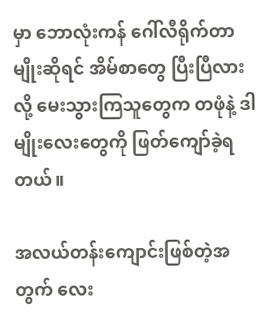မှာ ဘောလုံးကန် ဂေါ်လီရိုက်တာမျိုးဆိုရင် အိမ်စာတွေ ပြီးပြီလားလို့ မေးသွားကြသူတွေက တဖုံနဲ့ ဒါမျိုးလေးတွေကို ဖြတ်ကျော်ခဲ့ရတယ်။

အလယ်တန်းကျောင်းဖြစ်တဲ့အတွက် လေး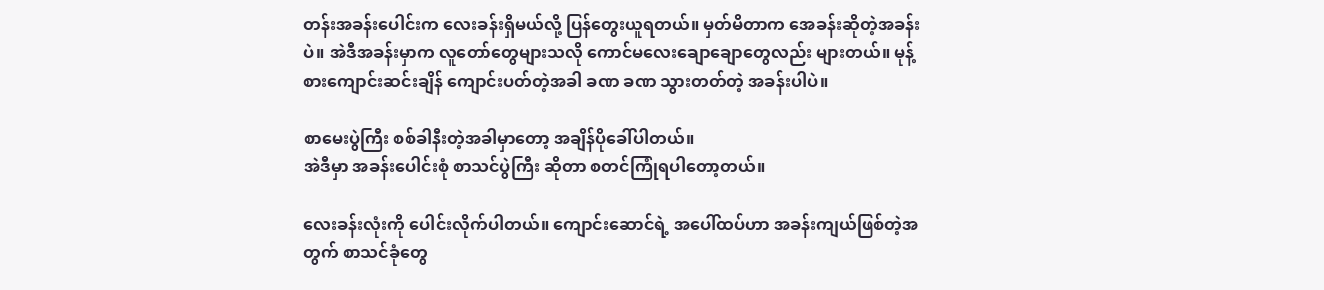တန်းအခန်းပေါင်းက လေးခန်းရှိမယ်လို့ ပြန်တွေးယူရတယ်။ မှတ်မိတာက အေခန်းဆိုတဲ့အခန်းပဲ။ အဲဒီအခန်းမှာက လူတော်တွေများသလို ကောင်မလေးချောချောတွေလည်း များတယ်။ မုန့်စားကျောင်းဆင်းချိန် ကျောင်းပတ်တဲ့အခါ ခဏ ခဏ သွားတတ်တဲ့ အခန်းပါပဲ။

စာမေးပွဲကြီး စစ်ခါနီးတဲ့အခါမှာတော့ အချိန်ပိုခေါ်ပါတယ်။
အဲဒီမှာ အခန်းပေါင်းစုံ စာသင်ပွဲကြီး ဆိုတာ စတင်ကြုံရပါတော့တယ်။

လေးခန်းလုံးကို ပေါင်းလိုက်ပါတယ်။ ကျောင်းဆောင်ရဲ့ အပေါ်ထပ်ဟာ အခန်းကျယ်ဖြစ်တဲ့အတွက် စာသင်ခုံတွေ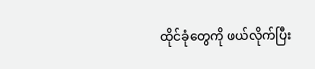ထိုင်ခုံတွေကို ဖယ်လိုက်ပြီး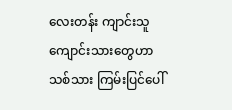လေးတန်း ကျာင်းသူ ကျောင်းသားတွေဟာ သစ်သား ကြမ်းပြင်ပေါ်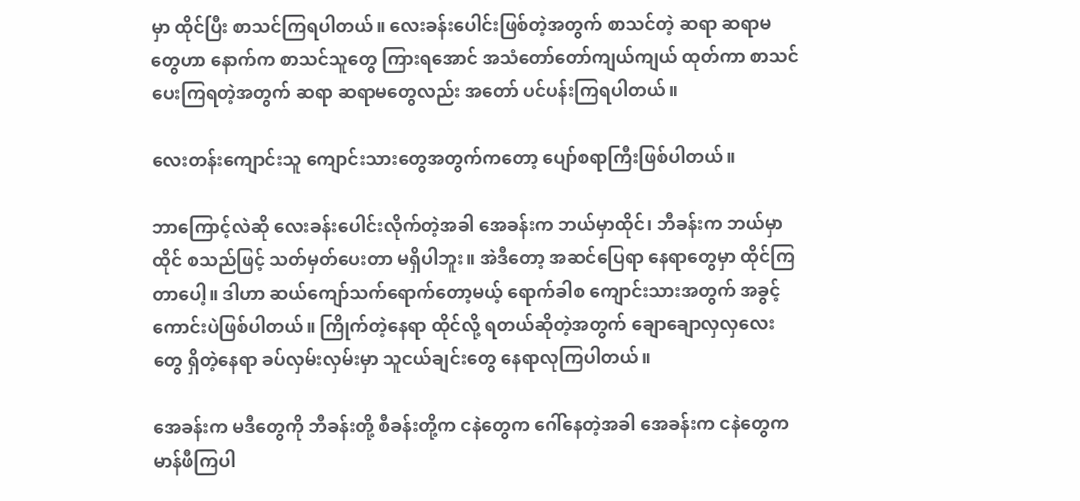မှာ ထိုင်ပြီး စာသင်ကြရပါတယ်။ လေးခန်းပေါင်းဖြစ်တဲ့အတွက် စာသင်တဲ့ ဆရာ ဆရာမတွေဟာ နောက်က စာသင်သူတွေ ကြားရအောင် အသံတော်တော်ကျယ်ကျယ် ထုတ်ကာ စာသင်ပေးကြရတဲ့အတွက် ဆရာ ဆရာမတွေလည်း အတော် ပင်ပန်းကြရပါတယ်။

လေးတန်းကျောင်းသူ ကျောင်းသားတွေအတွက်ကတော့ ပျော်စရာကြီးဖြစ်ပါတယ်။

ဘာကြောင့်လဲဆို လေးခန်းပေါင်းလိုက်တဲ့အခါ အေခန်းက ဘယ်မှာထိုင်၊ ဘီခန်းက ဘယ်မှာထိုင် စသည်ဖြင့် သတ်မှတ်ပေးတာ မရှိပါဘူး။ အဲဒီတော့ အဆင်ပြေရာ နေရာတွေမှာ ထိုင်ကြတာပေါ့။ ဒါဟာ ဆယ်ကျော်သက်ရောက်တော့မယ့် ရောက်ခါစ ကျောင်းသားအတွက် အခွင့်ကောင်းပဲဖြစ်ပါတယ်။ ကြိုက်တဲ့နေရာ ထိုင်လို့ ရတယ်ဆိုတဲ့အတွက် ချောချောလှလှလေးတွေ ရှိတဲ့နေရာ ခပ်လှမ်းလှမ်းမှာ သူငယ်ချင်းတွေ နေရာလုကြပါတယ်။

အေခန်းက မဒီတွေကို ဘီခန်းတို့ စီခန်းတို့က ငနဲတွေက ဂေါ်နေတဲ့အခါ အေခန်းက ငနဲတွေက မာန်ဖီကြပါ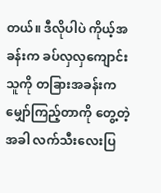တယ်။ ဒီလိုပါပဲ ကိုယ့်အခန်းက ခပ်လှလှကျောင်းသူကို တခြားအခန်းက မျှော်ကြည့်တာကို တွေ့တဲ့အခါ လက်သီးလေးပြ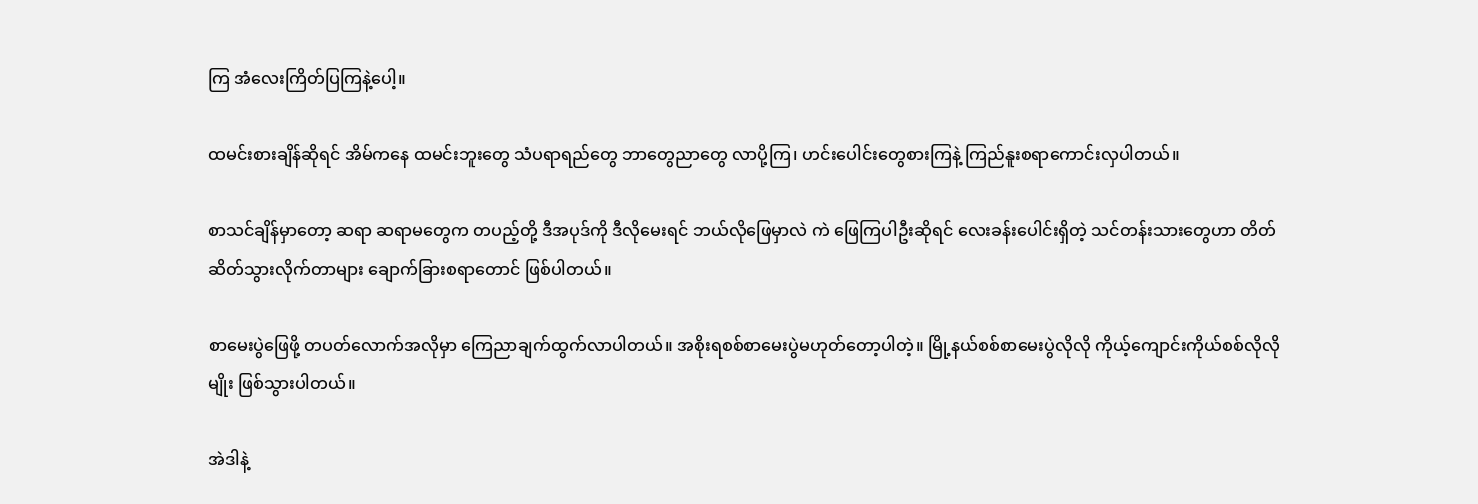ကြ အံလေးကြိတ်ပြကြနဲ့ပေါ့။

ထမင်းစားချိန်ဆိုရင် အိမ်ကနေ ထမင်းဘူးတွေ သံပရာရည်တွေ ဘာတွေညာတွေ လာပို့ကြ၊ ဟင်းပေါင်းတွေစားကြနဲ့ ကြည်နူးစရာကောင်းလှပါတယ်။

စာသင်ချိန်မှာတော့ ဆရာ ဆရာမတွေက တပည့်တို့ ဒီအပုဒ်ကို ဒီလိုမေးရင် ဘယ်လိုဖြေမှာလဲ ကဲ ဖြေကြပါဦးဆိုရင် လေးခန်းပေါင်းရှိတဲ့ သင်တန်းသားတွေဟာ တိတ်ဆိတ်သွားလိုက်တာများ ချောက်ခြားစရာတောင် ဖြစ်ပါတယ်။

စာမေးပွဲဖြေဖို့ တပတ်လောက်အလိုမှာ ကြေညာချက်ထွက်လာပါတယ်။ အစိုးရစစ်စာမေးပွဲမဟုတ်တော့ပါတဲ့။ မြို့နယ်စစ်စာမေးပွဲလိုလို ကိုယ့်ကျောင်းကိုယ်စစ်လိုလိုမျိုး ဖြစ်သွားပါတယ်။

အဲဒါနဲ့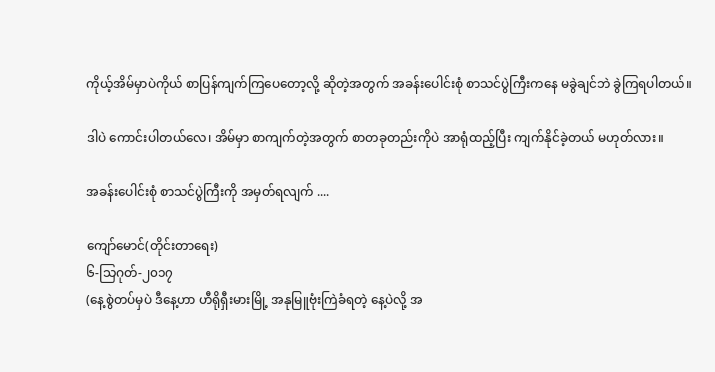ကိုယ့်အိမ်မှာပဲကိုယ် စာပြန်ကျက်ကြပေတော့လို့ ဆိုတဲ့အတွက် အခန်းပေါင်းစုံ စာသင်ပွဲကြီးကနေ မခွဲချင်ဘဲ ခွဲကြရပါတယ်။

ဒါပဲ ကောင်းပါတယ်လေ၊ အိမ်မှာ စာကျက်တဲ့အတွက် စာတခုတည်းကိုပဲ အာရုံထည့်ပြီး ကျက်နိုင်ခဲ့တယ် မဟုတ်လား။

အခန်းပေါင်းစုံ စာသင်ပွဲကြီးကို အမှတ်ရလျက် ....

ကျော်မောင်(တိုင်းတာရေး)
၆-သြဂုတ်-၂၀၁၇
(နေ့စွဲတပ်မှပဲ ဒီနေ့ဟာ ဟီရိုရှီးမားမြို့ အနုမြူဗုံးကြဲခံရတဲ့ နေ့ပဲလို့ အ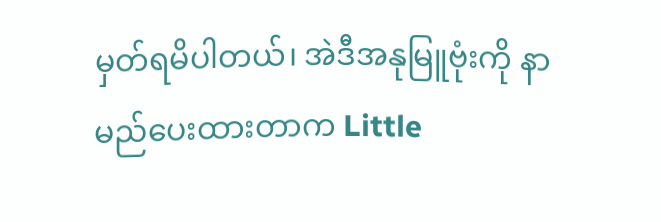မှတ်ရမိပါတယ်၊ အဲဒီအနုမြူဗုံးကို နာမည်ပေးထားတာက Little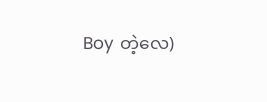Boy တဲ့လေ)